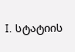I. სტატიის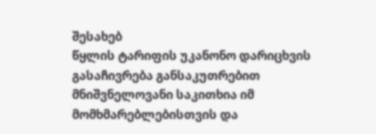შესახებ
წყლის ტარიფის უკანონო დარიცხვის გასაჩივრება განსაკუთრებით მნიშვნელოვანი საკითხია იმ მომხმარებლებისთვის და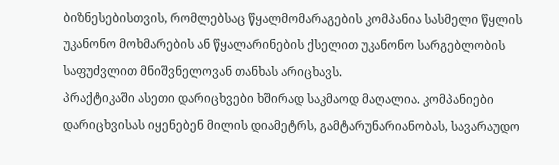ბიზნესებისთვის, რომლებსაც წყალმომარაგების კომპანია სასმელი წყლის უკანონო მოხმარების ან წყალარინების ქსელით უკანონო სარგებლობის საფუძვლით მნიშვნელოვან თანხას არიცხავს.
პრაქტიკაში ასეთი დარიცხვები ხშირად საკმაოდ მაღალია. კომპანიები დარიცხვისას იყენებენ მილის დიამეტრს, გამტარუნარიანობას, სავარაუდო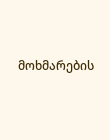მოხმარების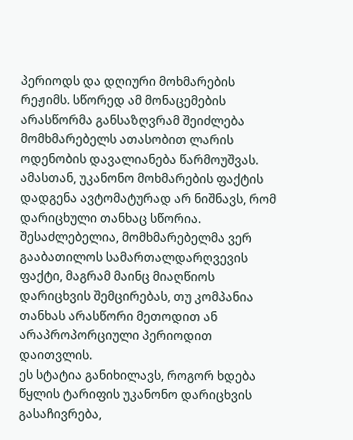პერიოდს და დღიური მოხმარების რეჟიმს. სწორედ ამ მონაცემების არასწორმა განსაზღვრამ შეიძლება მომხმარებელს ათასობით ლარის ოდენობის დავალიანება წარმოუშვას.
ამასთან, უკანონო მოხმარების ფაქტის დადგენა ავტომატურად არ ნიშნავს, რომ დარიცხული თანხაც სწორია. შესაძლებელია, მომხმარებელმა ვერ გააბათილოს სამართალდარღვევის ფაქტი, მაგრამ მაინც მიაღწიოს დარიცხვის შემცირებას, თუ კომპანია თანხას არასწორი მეთოდით ან არაპროპორციული პერიოდით დაითვლის.
ეს სტატია განიხილავს, როგორ ხდება წყლის ტარიფის უკანონო დარიცხვის გასაჩივრება,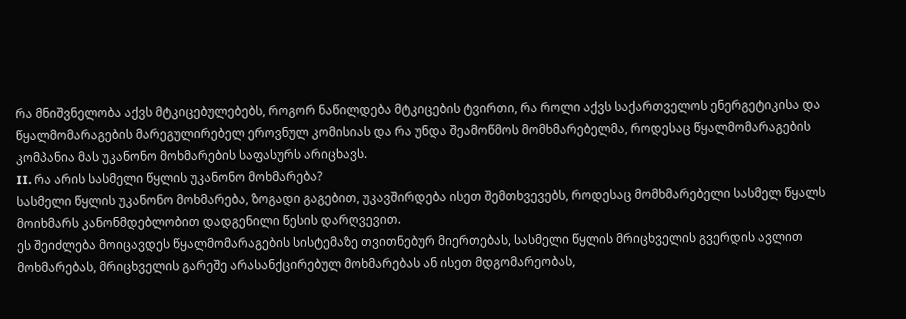რა მნიშვნელობა აქვს მტკიცებულებებს, როგორ ნაწილდება მტკიცების ტვირთი, რა როლი აქვს საქართველოს ენერგეტიკისა და წყალმომარაგების მარეგულირებელ ეროვნულ კომისიას და რა უნდა შეამოწმოს მომხმარებელმა, როდესაც წყალმომარაგების კომპანია მას უკანონო მოხმარების საფასურს არიცხავს.
II. რა არის სასმელი წყლის უკანონო მოხმარება?
სასმელი წყლის უკანონო მოხმარება, ზოგადი გაგებით, უკავშირდება ისეთ შემთხვევებს, როდესაც მომხმარებელი სასმელ წყალს მოიხმარს კანონმდებლობით დადგენილი წესის დარღვევით.
ეს შეიძლება მოიცავდეს წყალმომარაგების სისტემაზე თვითნებურ მიერთებას, სასმელი წყლის მრიცხველის გვერდის ავლით მოხმარებას, მრიცხველის გარეშე არასანქცირებულ მოხმარებას ან ისეთ მდგომარეობას,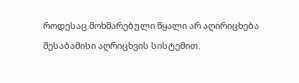როდესაც მოხმარებული წყალი არ აღირიცხება შესაბამისი აღრიცხვის სისტემით.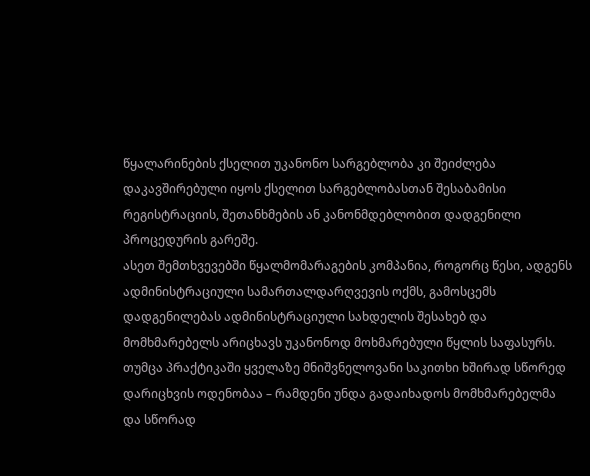წყალარინების ქსელით უკანონო სარგებლობა კი შეიძლება დაკავშირებული იყოს ქსელით სარგებლობასთან შესაბამისი რეგისტრაციის, შეთანხმების ან კანონმდებლობით დადგენილი პროცედურის გარეშე.
ასეთ შემთხვევებში წყალმომარაგების კომპანია, როგორც წესი, ადგენს ადმინისტრაციული სამართალდარღვევის ოქმს, გამოსცემს დადგენილებას ადმინისტრაციული სახდელის შესახებ და მომხმარებელს არიცხავს უკანონოდ მოხმარებული წყლის საფასურს.
თუმცა პრაქტიკაში ყველაზე მნიშვნელოვანი საკითხი ხშირად სწორედ დარიცხვის ოდენობაა – რამდენი უნდა გადაიხადოს მომხმარებელმა და სწორად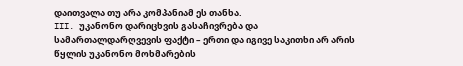დაითვალა თუ არა კომპანიამ ეს თანხა.
III. უკანონო დარიცხვის გასაჩივრება და სამართალდარღვევის ფაქტი – ერთი და იგივე საკითხი არ არის
წყლის უკანონო მოხმარების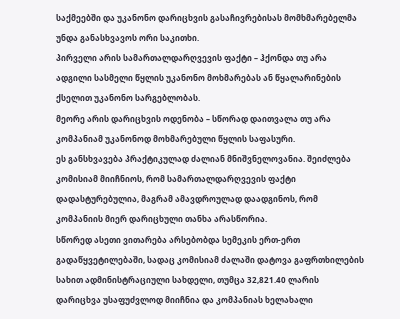საქმეებში და უკანონო დარიცხვის გასაჩივრებისას მომხმარებელმა უნდა განასხვავოს ორი საკითხი.
პირველი არის სამართალდარღვევის ფაქტი – ჰქონდა თუ არა ადგილი სასმელი წყლის უკანონო მოხმარებას ან წყალარინების ქსელით უკანონო სარგებლობას.
მეორე არის დარიცხვის ოდენობა – სწორად დაითვალა თუ არა კომპანიამ უკანონოდ მოხმარებული წყლის საფასური.
ეს განსხვავება პრაქტიკულად ძალიან მნიშვნელოვანია. შეიძლება კომისიამ მიიჩნიოს, რომ სამართალდარღვევის ფაქტი დადასტურებულია, მაგრამ ამავდროულად დაადგინოს, რომ კომპანიის მიერ დარიცხული თანხა არასწორია.
სწორედ ასეთი ვითარება არსებობდა სემეკის ერთ-ერთ გადაწყვეტილებაში, სადაც კომისიამ ძალაში დატოვა გაფრთხილების სახით ადმინისტრაციული სახდელი, თუმცა 32,821.40 ლარის დარიცხვა უსაფუძვლოდ მიიჩნია და კომპანიას ხელახალი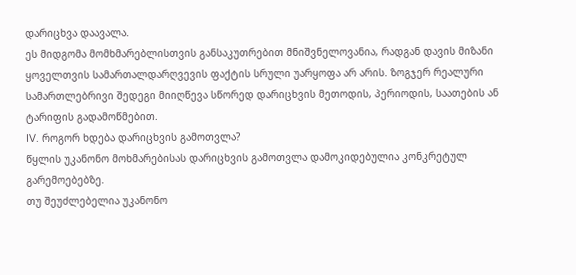დარიცხვა დაავალა.
ეს მიდგომა მომხმარებლისთვის განსაკუთრებით მნიშვნელოვანია, რადგან დავის მიზანი ყოველთვის სამართალდარღვევის ფაქტის სრული უარყოფა არ არის. ზოგჯერ რეალური სამართლებრივი შედეგი მიიღწევა სწორედ დარიცხვის მეთოდის, პერიოდის, საათების ან ტარიფის გადამოწმებით.
IV. როგორ ხდება დარიცხვის გამოთვლა?
წყლის უკანონო მოხმარებისას დარიცხვის გამოთვლა დამოკიდებულია კონკრეტულ გარემოებებზე.
თუ შეუძლებელია უკანონო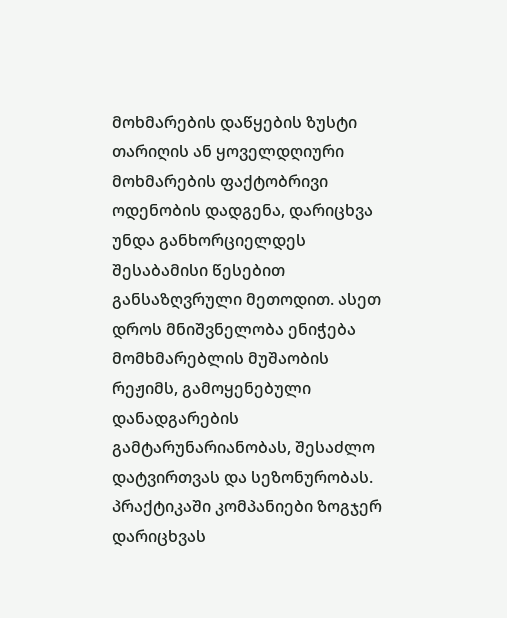მოხმარების დაწყების ზუსტი თარიღის ან ყოველდღიური მოხმარების ფაქტობრივი ოდენობის დადგენა, დარიცხვა უნდა განხორციელდეს შესაბამისი წესებით განსაზღვრული მეთოდით. ასეთ დროს მნიშვნელობა ენიჭება მომხმარებლის მუშაობის რეჟიმს, გამოყენებული დანადგარების გამტარუნარიანობას, შესაძლო დატვირთვას და სეზონურობას.
პრაქტიკაში კომპანიები ზოგჯერ დარიცხვას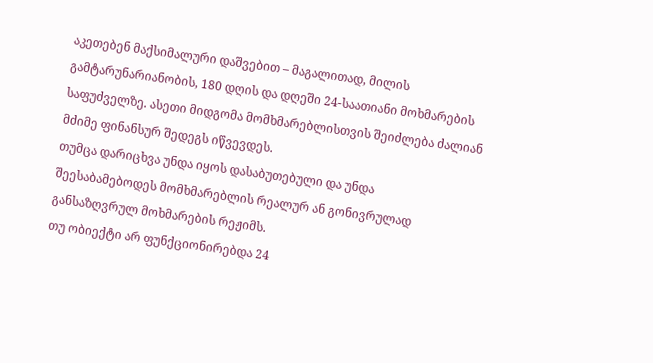აკეთებენ მაქსიმალური დაშვებით – მაგალითად, მილის გამტარუნარიანობის, 180 დღის და დღეში 24-საათიანი მოხმარების საფუძველზე. ასეთი მიდგომა მომხმარებლისთვის შეიძლება ძალიან მძიმე ფინანსურ შედეგს იწვევდეს.
თუმცა დარიცხვა უნდა იყოს დასაბუთებული და უნდა შეესაბამებოდეს მომხმარებლის რეალურ ან გონივრულად განსაზღვრულ მოხმარების რეჟიმს.
თუ ობიექტი არ ფუნქციონირებდა 24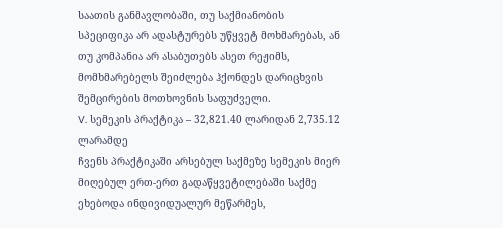საათის განმავლობაში, თუ საქმიანობის სპეციფიკა არ ადასტურებს უწყვეტ მოხმარებას, ან თუ კომპანია არ ასაბუთებს ასეთ რეჟიმს, მომხმარებელს შეიძლება ჰქონდეს დარიცხვის შემცირების მოთხოვნის საფუძველი.
V. სემეკის პრაქტიკა – 32,821.40 ლარიდან 2,735.12 ლარამდე
ჩვენს პრაქტიკაში არსებულ საქმეზე სემეკის მიერ მიღებულ ერთ-ერთ გადაწყვეტილებაში საქმე ეხებოდა ინდივიდუალურ მეწარმეს,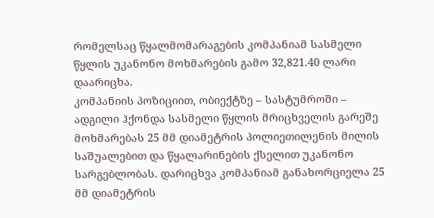რომელსაც წყალმომარაგების კომპანიამ სასმელი წყლის უკანონო მოხმარების გამო 32,821.40 ლარი დაარიცხა.
კომპანიის პოზიციით, ობიექტზე – სასტუმროში – ადგილი ჰქონდა სასმელი წყლის მრიცხველის გარეშე მოხმარებას 25 მმ დიამეტრის პოლიეთილენის მილის საშუალებით და წყალარინების ქსელით უკანონო სარგებლობას. დარიცხვა კომპანიამ განახორციელა 25 მმ დიამეტრის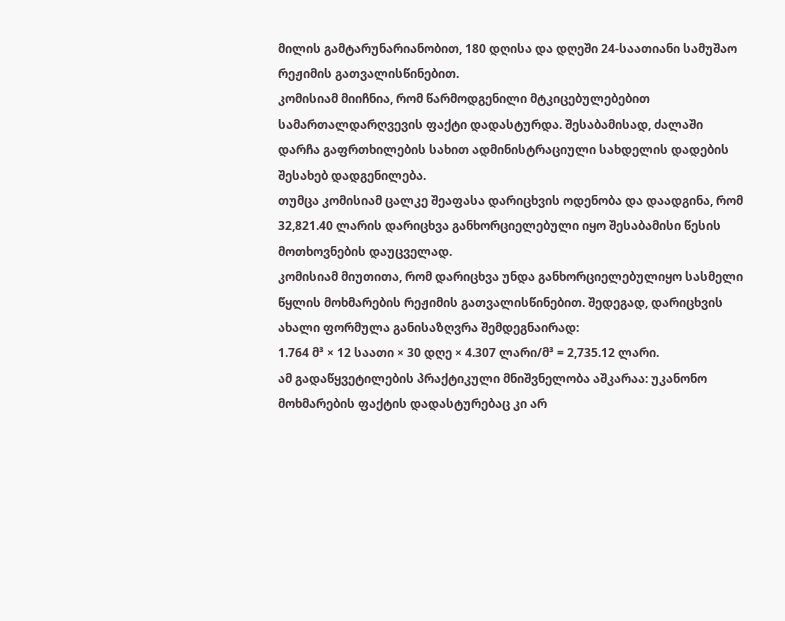მილის გამტარუნარიანობით, 180 დღისა და დღეში 24-საათიანი სამუშაო რეჟიმის გათვალისწინებით.
კომისიამ მიიჩნია, რომ წარმოდგენილი მტკიცებულებებით სამართალდარღვევის ფაქტი დადასტურდა. შესაბამისად, ძალაში დარჩა გაფრთხილების სახით ადმინისტრაციული სახდელის დადების შესახებ დადგენილება.
თუმცა კომისიამ ცალკე შეაფასა დარიცხვის ოდენობა და დაადგინა, რომ 32,821.40 ლარის დარიცხვა განხორციელებული იყო შესაბამისი წესის მოთხოვნების დაუცველად.
კომისიამ მიუთითა, რომ დარიცხვა უნდა განხორციელებულიყო სასმელი წყლის მოხმარების რეჟიმის გათვალისწინებით. შედეგად, დარიცხვის ახალი ფორმულა განისაზღვრა შემდეგნაირად:
1.764 მ³ × 12 საათი × 30 დღე × 4.307 ლარი/მ³ = 2,735.12 ლარი.
ამ გადაწყვეტილების პრაქტიკული მნიშვნელობა აშკარაა: უკანონო მოხმარების ფაქტის დადასტურებაც კი არ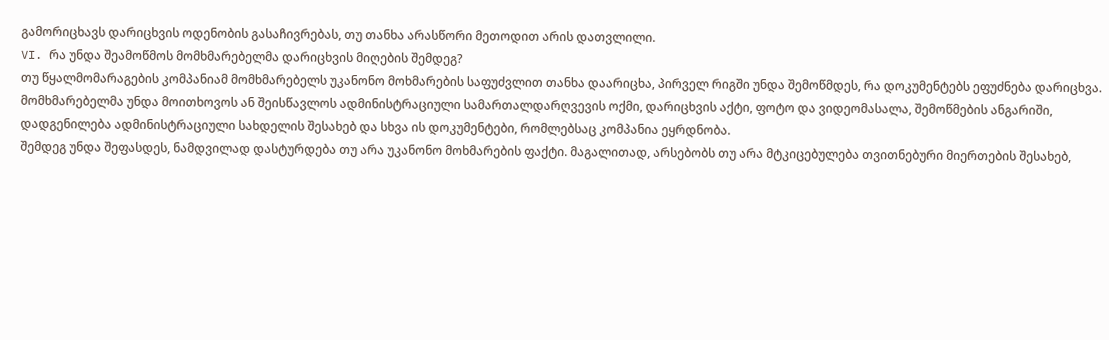გამორიცხავს დარიცხვის ოდენობის გასაჩივრებას, თუ თანხა არასწორი მეთოდით არის დათვლილი.
VI. რა უნდა შეამოწმოს მომხმარებელმა დარიცხვის მიღების შემდეგ?
თუ წყალმომარაგების კომპანიამ მომხმარებელს უკანონო მოხმარების საფუძვლით თანხა დაარიცხა, პირველ რიგში უნდა შემოწმდეს, რა დოკუმენტებს ეფუძნება დარიცხვა.
მომხმარებელმა უნდა მოითხოვოს ან შეისწავლოს ადმინისტრაციული სამართალდარღვევის ოქმი, დარიცხვის აქტი, ფოტო და ვიდეომასალა, შემოწმების ანგარიში, დადგენილება ადმინისტრაციული სახდელის შესახებ და სხვა ის დოკუმენტები, რომლებსაც კომპანია ეყრდნობა.
შემდეგ უნდა შეფასდეს, ნამდვილად დასტურდება თუ არა უკანონო მოხმარების ფაქტი. მაგალითად, არსებობს თუ არა მტკიცებულება თვითნებური მიერთების შესახებ,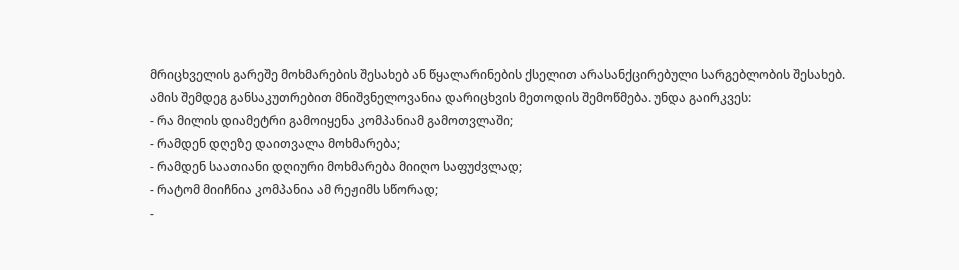მრიცხველის გარეშე მოხმარების შესახებ ან წყალარინების ქსელით არასანქცირებული სარგებლობის შესახებ.
ამის შემდეგ განსაკუთრებით მნიშვნელოვანია დარიცხვის მეთოდის შემოწმება. უნდა გაირკვეს:
- რა მილის დიამეტრი გამოიყენა კომპანიამ გამოთვლაში;
- რამდენ დღეზე დაითვალა მოხმარება;
- რამდენ საათიანი დღიური მოხმარება მიიღო საფუძვლად;
- რატომ მიიჩნია კომპანია ამ რეჟიმს სწორად;
-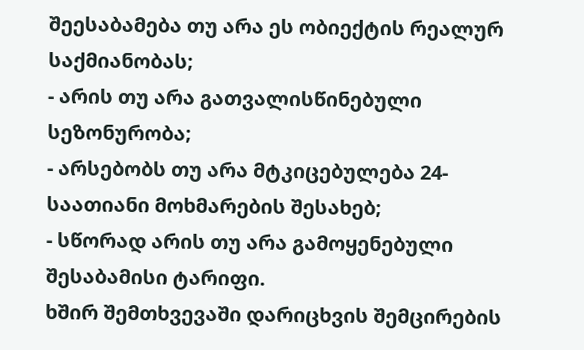შეესაბამება თუ არა ეს ობიექტის რეალურ საქმიანობას;
- არის თუ არა გათვალისწინებული სეზონურობა;
- არსებობს თუ არა მტკიცებულება 24-საათიანი მოხმარების შესახებ;
- სწორად არის თუ არა გამოყენებული შესაბამისი ტარიფი.
ხშირ შემთხვევაში დარიცხვის შემცირების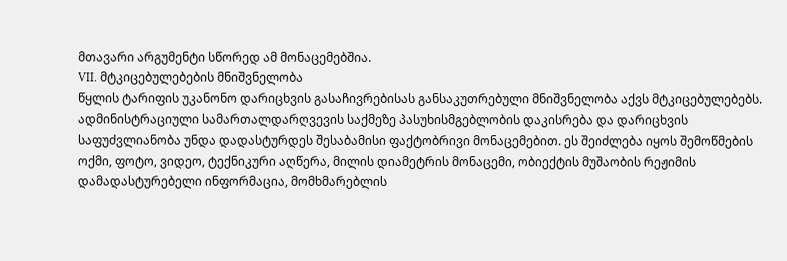მთავარი არგუმენტი სწორედ ამ მონაცემებშია.
VII. მტკიცებულებების მნიშვნელობა
წყლის ტარიფის უკანონო დარიცხვის გასაჩივრებისას განსაკუთრებული მნიშვნელობა აქვს მტკიცებულებებს.
ადმინისტრაციული სამართალდარღვევის საქმეზე პასუხისმგებლობის დაკისრება და დარიცხვის საფუძვლიანობა უნდა დადასტურდეს შესაბამისი ფაქტობრივი მონაცემებით. ეს შეიძლება იყოს შემოწმების ოქმი, ფოტო, ვიდეო, ტექნიკური აღწერა, მილის დიამეტრის მონაცემი, ობიექტის მუშაობის რეჟიმის დამადასტურებელი ინფორმაცია, მომხმარებლის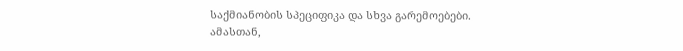საქმიანობის სპეციფიკა და სხვა გარემოებები.
ამასთან,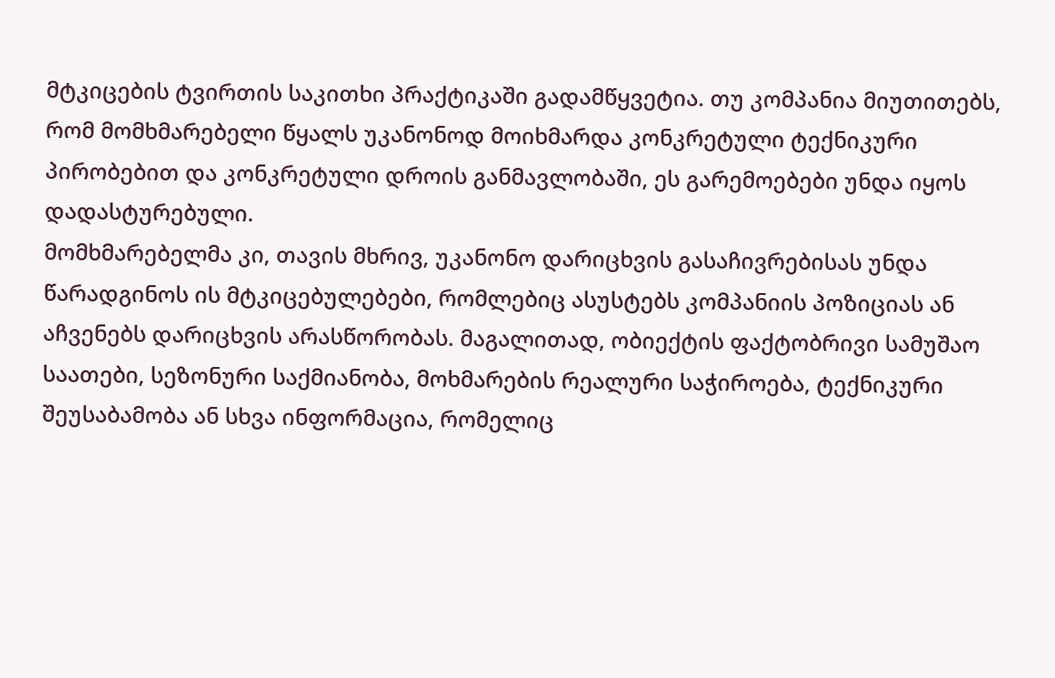მტკიცების ტვირთის საკითხი პრაქტიკაში გადამწყვეტია. თუ კომპანია მიუთითებს, რომ მომხმარებელი წყალს უკანონოდ მოიხმარდა კონკრეტული ტექნიკური პირობებით და კონკრეტული დროის განმავლობაში, ეს გარემოებები უნდა იყოს დადასტურებული.
მომხმარებელმა კი, თავის მხრივ, უკანონო დარიცხვის გასაჩივრებისას უნდა წარადგინოს ის მტკიცებულებები, რომლებიც ასუსტებს კომპანიის პოზიციას ან აჩვენებს დარიცხვის არასწორობას. მაგალითად, ობიექტის ფაქტობრივი სამუშაო საათები, სეზონური საქმიანობა, მოხმარების რეალური საჭიროება, ტექნიკური შეუსაბამობა ან სხვა ინფორმაცია, რომელიც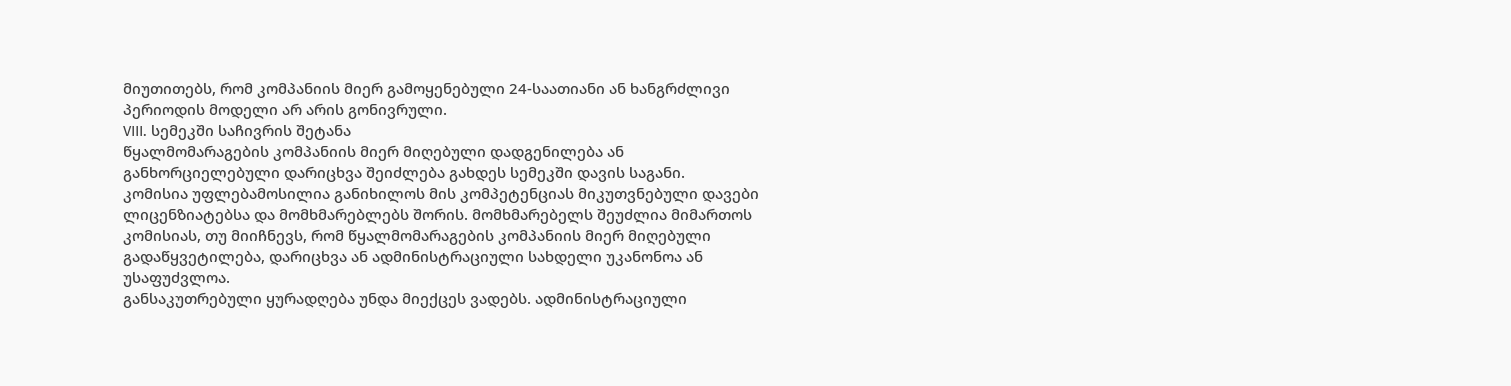მიუთითებს, რომ კომპანიის მიერ გამოყენებული 24-საათიანი ან ხანგრძლივი პერიოდის მოდელი არ არის გონივრული.
VIII. სემეკში საჩივრის შეტანა
წყალმომარაგების კომპანიის მიერ მიღებული დადგენილება ან განხორციელებული დარიცხვა შეიძლება გახდეს სემეკში დავის საგანი.
კომისია უფლებამოსილია განიხილოს მის კომპეტენციას მიკუთვნებული დავები ლიცენზიატებსა და მომხმარებლებს შორის. მომხმარებელს შეუძლია მიმართოს კომისიას, თუ მიიჩნევს, რომ წყალმომარაგების კომპანიის მიერ მიღებული გადაწყვეტილება, დარიცხვა ან ადმინისტრაციული სახდელი უკანონოა ან უსაფუძვლოა.
განსაკუთრებული ყურადღება უნდა მიექცეს ვადებს. ადმინისტრაციული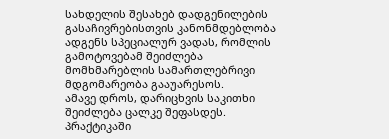სახდელის შესახებ დადგენილების გასაჩივრებისთვის კანონმდებლობა ადგენს სპეციალურ ვადას, რომლის გამოტოვებამ შეიძლება მომხმარებლის სამართლებრივი მდგომარეობა გააუარესოს.
ამავე დროს, დარიცხვის საკითხი შეიძლება ცალკე შეფასდეს. პრაქტიკაში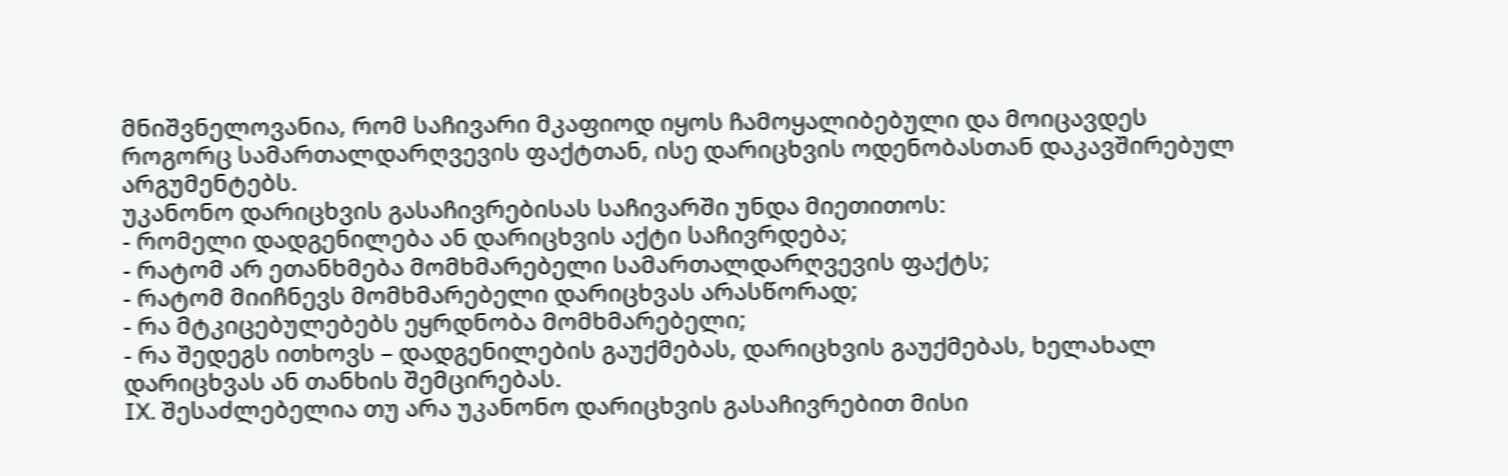მნიშვნელოვანია, რომ საჩივარი მკაფიოდ იყოს ჩამოყალიბებული და მოიცავდეს როგორც სამართალდარღვევის ფაქტთან, ისე დარიცხვის ოდენობასთან დაკავშირებულ არგუმენტებს.
უკანონო დარიცხვის გასაჩივრებისას საჩივარში უნდა მიეთითოს:
- რომელი დადგენილება ან დარიცხვის აქტი საჩივრდება;
- რატომ არ ეთანხმება მომხმარებელი სამართალდარღვევის ფაქტს;
- რატომ მიიჩნევს მომხმარებელი დარიცხვას არასწორად;
- რა მტკიცებულებებს ეყრდნობა მომხმარებელი;
- რა შედეგს ითხოვს – დადგენილების გაუქმებას, დარიცხვის გაუქმებას, ხელახალ დარიცხვას ან თანხის შემცირებას.
IX. შესაძლებელია თუ არა უკანონო დარიცხვის გასაჩივრებით მისი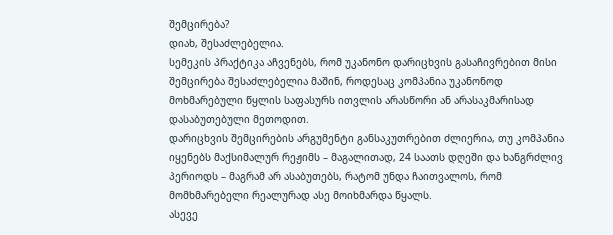შემცირება?
დიახ, შესაძლებელია.
სემეკის პრაქტიკა აჩვენებს, რომ უკანონო დარიცხვის გასაჩივრებით მისი შემცირება შესაძლებელია მაშინ, როდესაც კომპანია უკანონოდ მოხმარებული წყლის საფასურს ითვლის არასწორი ან არასაკმარისად დასაბუთებული მეთოდით.
დარიცხვის შემცირების არგუმენტი განსაკუთრებით ძლიერია, თუ კომპანია იყენებს მაქსიმალურ რეჟიმს – მაგალითად, 24 საათს დღეში და ხანგრძლივ პერიოდს – მაგრამ არ ასაბუთებს, რატომ უნდა ჩაითვალოს, რომ მომხმარებელი რეალურად ასე მოიხმარდა წყალს.
ასევე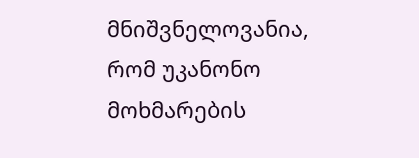მნიშვნელოვანია, რომ უკანონო მოხმარების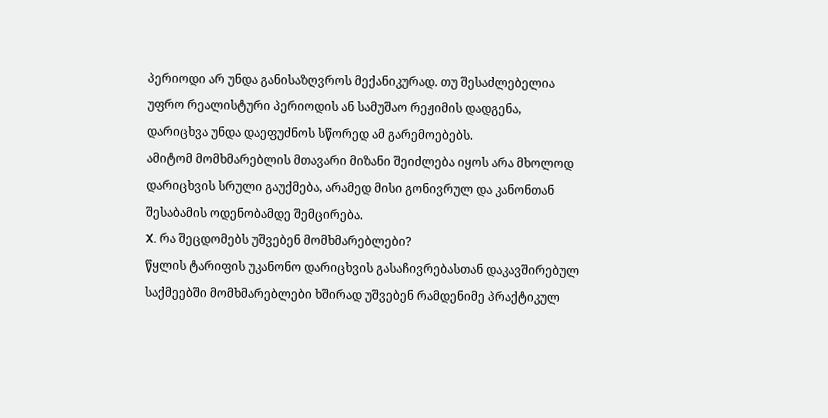პერიოდი არ უნდა განისაზღვროს მექანიკურად. თუ შესაძლებელია უფრო რეალისტური პერიოდის ან სამუშაო რეჟიმის დადგენა, დარიცხვა უნდა დაეფუძნოს სწორედ ამ გარემოებებს.
ამიტომ მომხმარებლის მთავარი მიზანი შეიძლება იყოს არა მხოლოდ დარიცხვის სრული გაუქმება, არამედ მისი გონივრულ და კანონთან შესაბამის ოდენობამდე შემცირება.
X. რა შეცდომებს უშვებენ მომხმარებლები?
წყლის ტარიფის უკანონო დარიცხვის გასაჩივრებასთან დაკავშირებულ საქმეებში მომხმარებლები ხშირად უშვებენ რამდენიმე პრაქტიკულ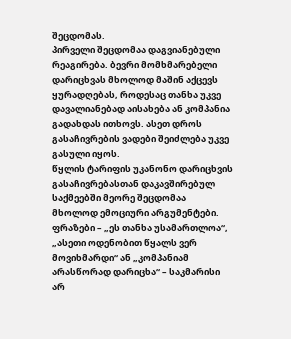შეცდომას.
პირველი შეცდომაა დაგვიანებული რეაგირება. ბევრი მომხმარებელი დარიცხვას მხოლოდ მაშინ აქცევს ყურადღებას, როდესაც თანხა უკვე დავალიანებად აისახება ან კომპანია გადახდას ითხოვს. ასეთ დროს გასაჩივრების ვადები შეიძლება უკვე გასული იყოს.
წყლის ტარიფის უკანონო დარიცხვის გასაჩივრებასთან დაკავშირებულ საქმეებში მეორე შეცდომაა მხოლოდ ემოციური არგუმენტები. ფრაზები – „ეს თანხა უსამართლოა“, „ასეთი ოდენობით წყალს ვერ მოვიხმარდი“ ან „კომპანიამ არასწორად დარიცხა“ – საკმარისი არ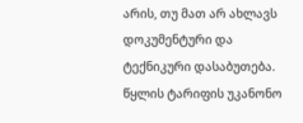არის, თუ მათ არ ახლავს დოკუმენტური და ტექნიკური დასაბუთება.
წყლის ტარიფის უკანონო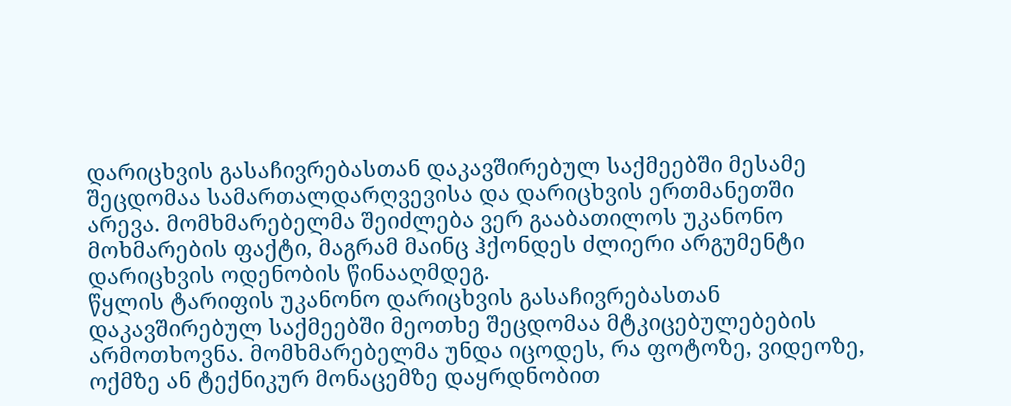დარიცხვის გასაჩივრებასთან დაკავშირებულ საქმეებში მესამე შეცდომაა სამართალდარღვევისა და დარიცხვის ერთმანეთში არევა. მომხმარებელმა შეიძლება ვერ გააბათილოს უკანონო მოხმარების ფაქტი, მაგრამ მაინც ჰქონდეს ძლიერი არგუმენტი დარიცხვის ოდენობის წინააღმდეგ.
წყლის ტარიფის უკანონო დარიცხვის გასაჩივრებასთან დაკავშირებულ საქმეებში მეოთხე შეცდომაა მტკიცებულებების არმოთხოვნა. მომხმარებელმა უნდა იცოდეს, რა ფოტოზე, ვიდეოზე, ოქმზე ან ტექნიკურ მონაცემზე დაყრდნობით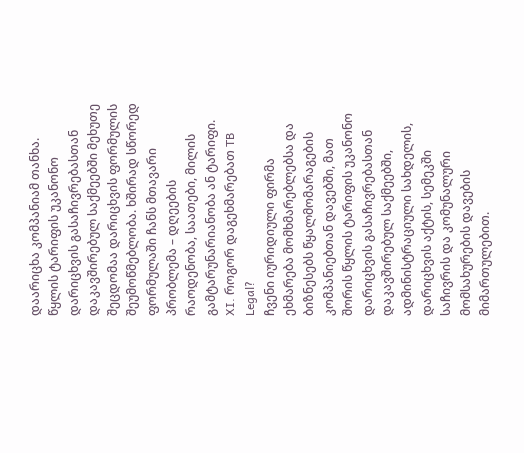დაარიცხა კომპანიამ თანხა.
წყლის ტარიფის უკანონო დარიცხვის გასაჩივრებასთან დაკავშირებულ საქმეებში მეხუთე შეცდომაა დარიცხვის ფორმულის შეუმოწმებლობა. ხშირად სწორედ ფორმულაში ჩანს მთავარი პრობლემა – დღეების რაოდენობა, საათები, მილის გამტარუნარიანობა ან ტარიფი.
XI. როგორ დაგეხმარებათ TB Legal?
ჩვენი იურიდიული ფირმა ეხმარება მომხმარებლებსა და ბიზნესებს წყალმომარაგების კომპანიებთან დავებში, მათ შორის წყლის ტარიფის უკანონო დარიცხვის გასაჩივრებასთან დაკავშირებულ საქმეებში, ადმინისტრაციული სახდელის, დარიცხვის აქტის, სემეკში საჩივრის და კომუნალური მომსახურების დავების მიმართულებით.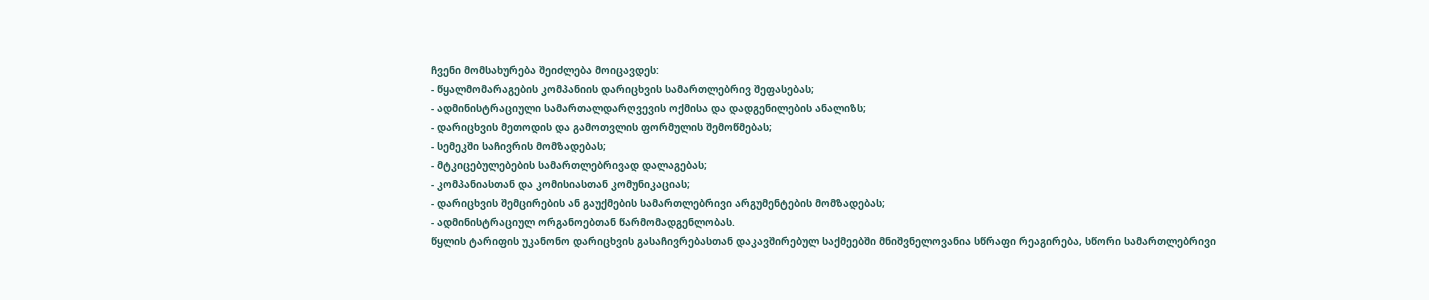ჩვენი მომსახურება შეიძლება მოიცავდეს:
- წყალმომარაგების კომპანიის დარიცხვის სამართლებრივ შეფასებას;
- ადმინისტრაციული სამართალდარღვევის ოქმისა და დადგენილების ანალიზს;
- დარიცხვის მეთოდის და გამოთვლის ფორმულის შემოწმებას;
- სემეკში საჩივრის მომზადებას;
- მტკიცებულებების სამართლებრივად დალაგებას;
- კომპანიასთან და კომისიასთან კომუნიკაციას;
- დარიცხვის შემცირების ან გაუქმების სამართლებრივი არგუმენტების მომზადებას;
- ადმინისტრაციულ ორგანოებთან წარმომადგენლობას.
წყლის ტარიფის უკანონო დარიცხვის გასაჩივრებასთან დაკავშირებულ საქმეებში მნიშვნელოვანია სწრაფი რეაგირება, სწორი სამართლებრივი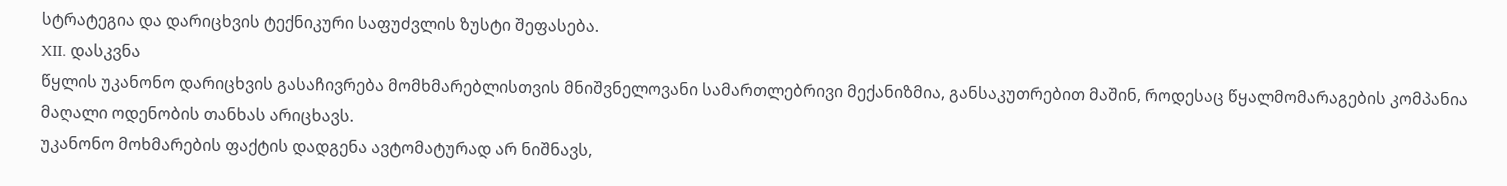სტრატეგია და დარიცხვის ტექნიკური საფუძვლის ზუსტი შეფასება.
XII. დასკვნა
წყლის უკანონო დარიცხვის გასაჩივრება მომხმარებლისთვის მნიშვნელოვანი სამართლებრივი მექანიზმია, განსაკუთრებით მაშინ, როდესაც წყალმომარაგების კომპანია მაღალი ოდენობის თანხას არიცხავს.
უკანონო მოხმარების ფაქტის დადგენა ავტომატურად არ ნიშნავს,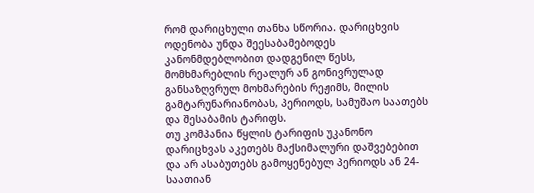რომ დარიცხული თანხა სწორია. დარიცხვის ოდენობა უნდა შეესაბამებოდეს კანონმდებლობით დადგენილ წესს, მომხმარებლის რეალურ ან გონივრულად განსაზღვრულ მოხმარების რეჟიმს, მილის გამტარუნარიანობას, პერიოდს, სამუშაო საათებს და შესაბამის ტარიფს.
თუ კომპანია წყლის ტარიფის უკანონო დარიცხვას აკეთებს მაქსიმალური დაშვებებით და არ ასაბუთებს გამოყენებულ პერიოდს ან 24-საათიან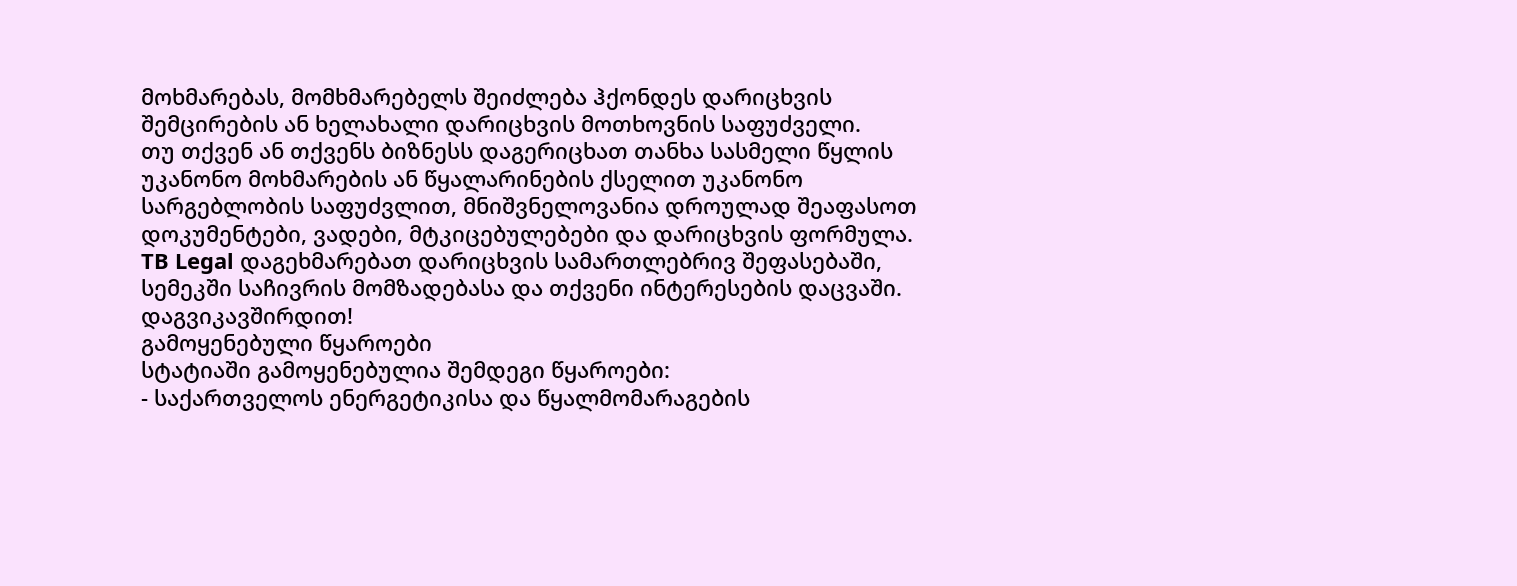მოხმარებას, მომხმარებელს შეიძლება ჰქონდეს დარიცხვის შემცირების ან ხელახალი დარიცხვის მოთხოვნის საფუძველი.
თუ თქვენ ან თქვენს ბიზნესს დაგერიცხათ თანხა სასმელი წყლის უკანონო მოხმარების ან წყალარინების ქსელით უკანონო სარგებლობის საფუძვლით, მნიშვნელოვანია დროულად შეაფასოთ დოკუმენტები, ვადები, მტკიცებულებები და დარიცხვის ფორმულა.
TB Legal დაგეხმარებათ დარიცხვის სამართლებრივ შეფასებაში, სემეკში საჩივრის მომზადებასა და თქვენი ინტერესების დაცვაში. დაგვიკავშირდით!
გამოყენებული წყაროები
სტატიაში გამოყენებულია შემდეგი წყაროები:
- საქართველოს ენერგეტიკისა და წყალმომარაგების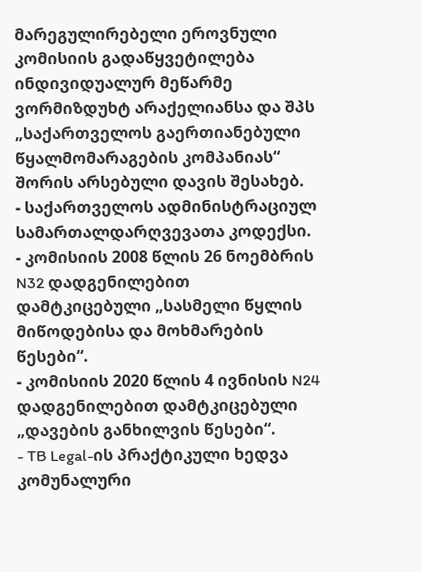მარეგულირებელი ეროვნული კომისიის გადაწყვეტილება ინდივიდუალურ მეწარმე ვორმიზდუხტ არაქელიანსა და შპს „საქართველოს გაერთიანებული წყალმომარაგების კომპანიას“ შორის არსებული დავის შესახებ.
- საქართველოს ადმინისტრაციულ სამართალდარღვევათა კოდექსი.
- კომისიის 2008 წლის 26 ნოემბრის N32 დადგენილებით დამტკიცებული „სასმელი წყლის მიწოდებისა და მოხმარების წესები“.
- კომისიის 2020 წლის 4 ივნისის N24 დადგენილებით დამტკიცებული „დავების განხილვის წესები“.
- TB Legal-ის პრაქტიკული ხედვა კომუნალური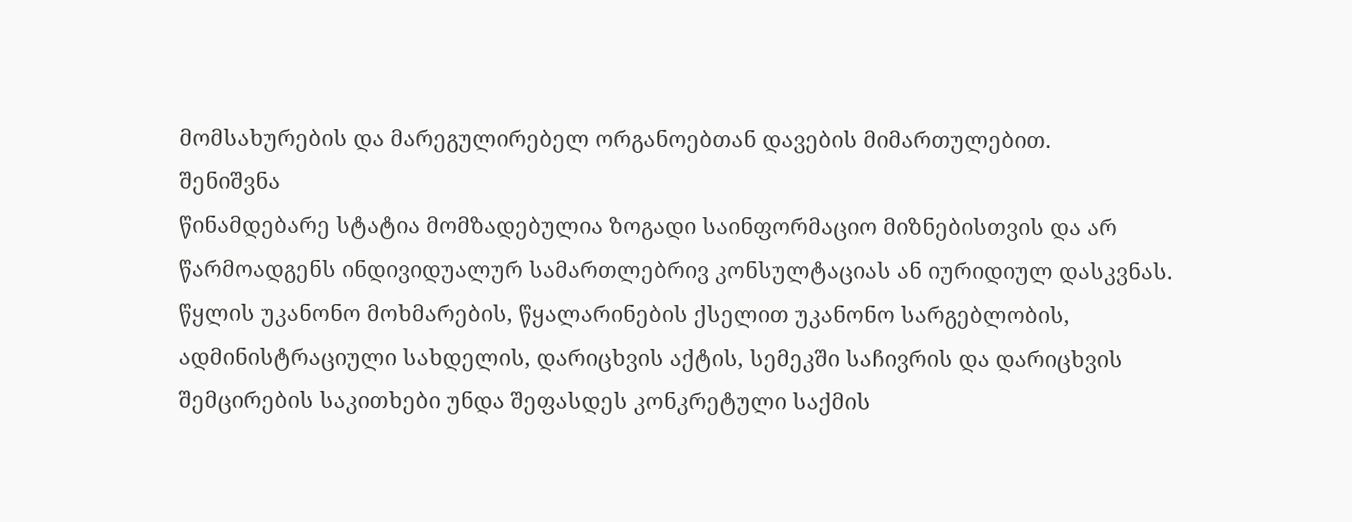მომსახურების და მარეგულირებელ ორგანოებთან დავების მიმართულებით.
შენიშვნა
წინამდებარე სტატია მომზადებულია ზოგადი საინფორმაციო მიზნებისთვის და არ წარმოადგენს ინდივიდუალურ სამართლებრივ კონსულტაციას ან იურიდიულ დასკვნას. წყლის უკანონო მოხმარების, წყალარინების ქსელით უკანონო სარგებლობის, ადმინისტრაციული სახდელის, დარიცხვის აქტის, სემეკში საჩივრის და დარიცხვის შემცირების საკითხები უნდა შეფასდეს კონკრეტული საქმის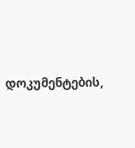დოკუმენტების,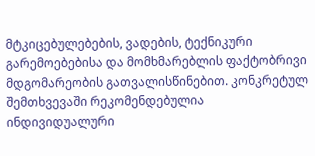მტკიცებულებების, ვადების, ტექნიკური გარემოებებისა და მომხმარებლის ფაქტობრივი მდგომარეობის გათვალისწინებით. კონკრეტულ შემთხვევაში რეკომენდებულია ინდივიდუალური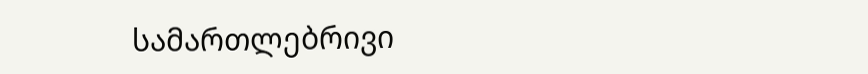სამართლებრივი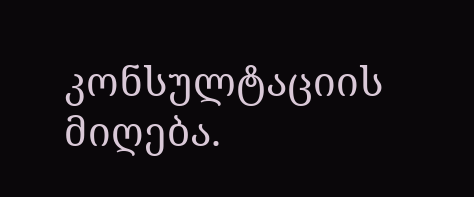კონსულტაციის მიღება.